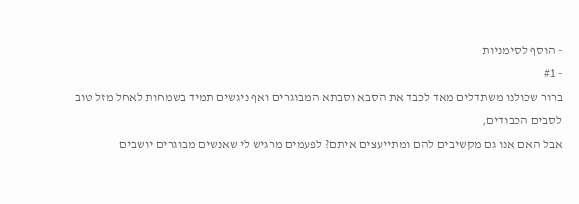- הוסף לסימניות
- #1
ברור שכולנו משתדלים מאד לכבד את הסבא וסבתא המבוגרים ואף ניגשים תמיד בשמחות לאחל מזל טוב לסבים הכבודים,
אבל האם אנו גם מקשיבים להם ומתייעצים איתם? לפעמים מרגיש לי שאנשים מבוגרים יושבים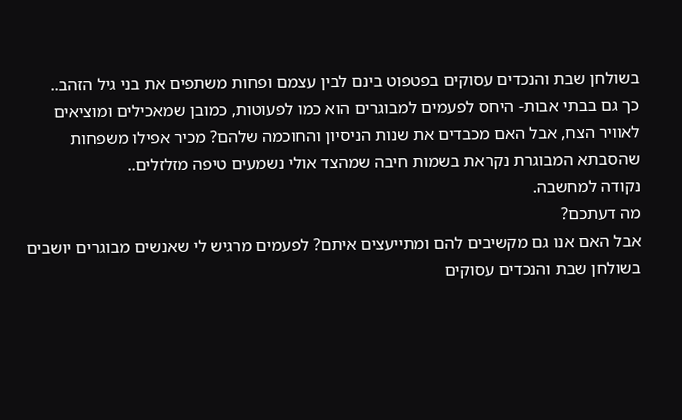בשולחן שבת והנכדים עסוקים בפטפוט בינם לבין עצמם ופחות משתפים את בני גיל הזהב..
כך גם בבתי אבות- היחס לפעמים למבוגרים הוא כמו לפעוטות, כמובן שמאכילים ומוציאים לאוויר הצח, אבל האם מכבדים את שנות הניסיון והחוכמה שלהם? מכיר אפילו משפחות שהסבתא המבוגרת נקראת בשמות חיבה שמהצד אולי נשמעים טיפה מזלזלים..
נקודה למחשבה.
מה דעתכם?
אבל האם אנו גם מקשיבים להם ומתייעצים איתם? לפעמים מרגיש לי שאנשים מבוגרים יושבים בשולחן שבת והנכדים עסוקים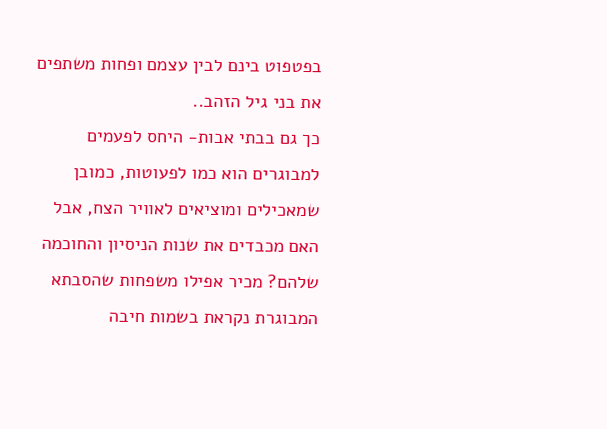בפטפוט בינם לבין עצמם ופחות משתפים את בני גיל הזהב..
כך גם בבתי אבות- היחס לפעמים למבוגרים הוא כמו לפעוטות, כמובן שמאכילים ומוציאים לאוויר הצח, אבל האם מכבדים את שנות הניסיון והחוכמה שלהם? מכיר אפילו משפחות שהסבתא המבוגרת נקראת בשמות חיבה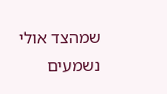שמהצד אולי נשמעים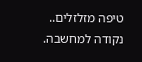טיפה מזלזלים..
נקודה למחשבה.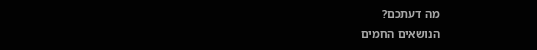מה דעתכם?
הנושאים החמים